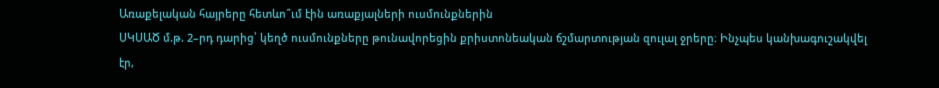Առաքելական հայրերը հետևո՞ւմ էին առաքյալների ուսմունքներին
ՍԿՍԱԾ մ.թ. 2–րդ դարից՝ կեղծ ուսմունքները թունավորեցին քրիստոնեական ճշմարտության զուլալ ջրերը։ Ինչպես կանխագուշակվել էր,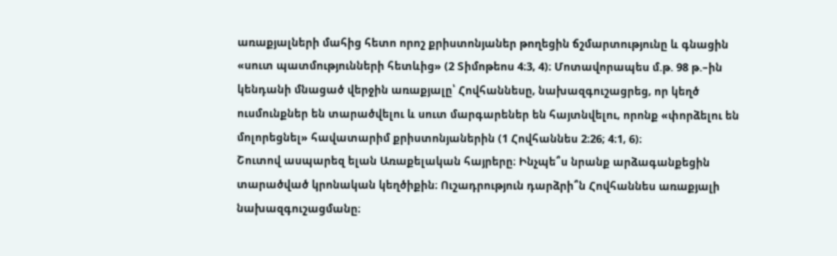առաքյալների մահից հետո որոշ քրիստոնյաներ թողեցին ճշմարտությունը և գնացին «սուտ պատմությունների հետևից» (2 Տիմոթեոս 4։3, 4)։ Մոտավորապես մ.թ. 98 թ.–ին կենդանի մնացած վերջին առաքյալը՝ Հովհաննեսը, նախազգուշացրեց, որ կեղծ ուսմունքներ են տարածվելու և սուտ մարգարեներ են հայտնվելու, որոնք «փորձելու են մոլորեցնել» հավատարիմ քրիստոնյաներին (1 Հովհաննես 2։26; 4։1, 6)։
Շուտով ասպարեզ ելան Առաքելական հայրերը։ Ինչպե՞ս նրանք արձագանքեցին տարածված կրոնական կեղծիքին։ Ուշադրություն դարձրի՞ն Հովհաննես առաքյալի նախազգուշացմանը։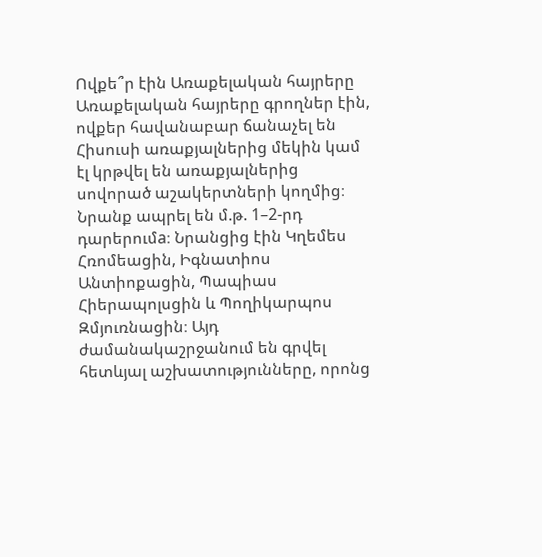Ովքե՞ր էին Առաքելական հայրերը
Առաքելական հայրերը գրողներ էին, ովքեր հավանաբար ճանաչել են Հիսուսի առաքյալներից մեկին կամ էլ կրթվել են առաքյալներից սովորած աշակերտների կողմից։ Նրանք ապրել են մ.թ. 1–2-րդ դարերումa։ Նրանցից էին Կղեմես Հռոմեացին, Իգնատիոս Անտիոքացին, Պապիաս Հիերապոլսցին և Պողիկարպոս Զմյուռնացին։ Այդ ժամանակաշրջանում են գրվել հետևյալ աշխատությունները, որոնց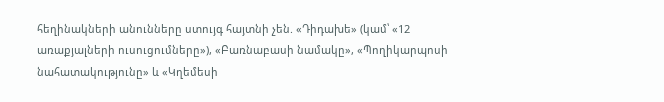հեղինակների անունները ստույգ հայտնի չեն. «Դիդախե» (կամ՝ «12 առաքյալների ուսուցումները»), «Բառնաբասի նամակը», «Պողիկարպոսի նահատակությունը» և «Կղեմեսի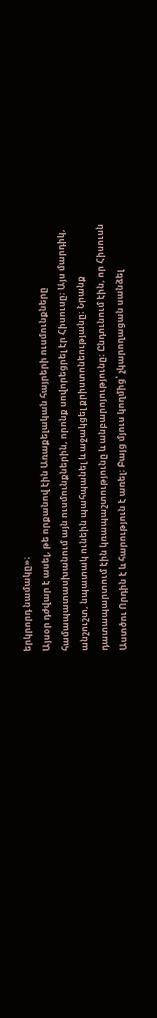երկրորդ նամակը»։
Այսօր դժվար է ասել, թե որքանով էին Առաքելական հայրերի ուսմունքները համապատասխանում այն ուսմունքներին, որոնք սովորեցրել էր Հիսուսը։ Այս մարդիկ, անշուշտ, նպատակ ունեին պահպանել և աջակցել քրիստոնեությանը։ Նրանք դատապարտում էին կռապաշտությունը և անբարոյությունը։ Ընդունում էին, որ Հիսուսն Աստծու Որդին է և հարություն է առել։ Բայց մյուս կողմից՝ չկարողացան սանձել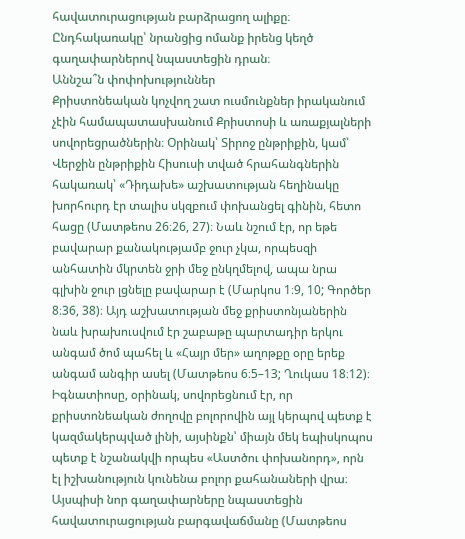հավատուրացության բարձրացող ալիքը։ Ընդհակառակը՝ նրանցից ոմանք իրենց կեղծ գաղափարներով նպաստեցին դրան։
Աննշա՞ն փոփոխություններ
Քրիստոնեական կոչվող շատ ուսմունքներ իրականում չէին համապատասխանում Քրիստոսի և առաքյալների սովորեցրածներին։ Օրինակ՝ Տիրոջ ընթրիքին, կամ՝ Վերջին ընթրիքին Հիսուսի տված հրահանգներին հակառակ՝ «Դիդախե» աշխատության հեղինակը խորհուրդ էր տալիս սկզբում փոխանցել գինին, հետո հացը (Մատթեոս 26։26, 27)։ Նաև նշում էր, որ եթե բավարար քանակությամբ ջուր չկա, որպեսզի անհատին մկրտեն ջրի մեջ ընկղմելով, ապա նրա գլխին ջուր լցնելը բավարար է (Մարկոս 1։9, 10; Գործեր 8։36, 38)։ Այդ աշխատության մեջ քրիստոնյաներին նաև խրախուսվում էր շաբաթը պարտադիր երկու անգամ ծոմ պահել և «Հայր մեր» աղոթքը օրը երեք անգամ անգիր ասել (Մատթեոս 6։5–13; Ղուկաս 18։12)։
Իգնատիոսը, օրինակ, սովորեցնում էր, որ քրիստոնեական ժողովը բոլորովին այլ կերպով պետք է կազմակերպված լինի, այսինքն՝ միայն մեկ եպիսկոպոս պետք է նշանակվի որպես «Աստծու փոխանորդ», որն էլ իշխանություն կունենա բոլոր քահանաների վրա։ Այսպիսի նոր գաղափարները նպաստեցին հավատուրացության բարգավաճմանը (Մատթեոս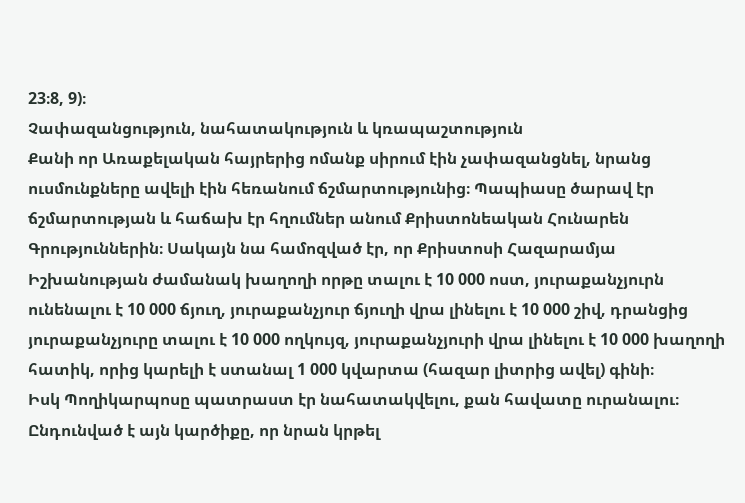23։8, 9)։
Չափազանցություն, նահատակություն և կռապաշտություն
Քանի որ Առաքելական հայրերից ոմանք սիրում էին չափազանցնել, նրանց ուսմունքները ավելի էին հեռանում ճշմարտությունից։ Պապիասը ծարավ էր ճշմարտության և հաճախ էր հղումներ անում Քրիստոնեական Հունարեն Գրություններին։ Սակայն նա համոզված էր, որ Քրիստոսի Հազարամյա Իշխանության ժամանակ խաղողի որթը տալու է 10 000 ոստ, յուրաքանչյուրն ունենալու է 10 000 ճյուղ, յուրաքանչյուր ճյուղի վրա լինելու է 10 000 շիվ, դրանցից յուրաքանչյուրը տալու է 10 000 ողկույզ, յուրաքանչյուրի վրա լինելու է 10 000 խաղողի հատիկ, որից կարելի է ստանալ 1 000 կվարտա (հազար լիտրից ավել) գինի։
Իսկ Պողիկարպոսը պատրաստ էր նահատակվելու, քան հավատը ուրանալու։ Ընդունված է այն կարծիքը, որ նրան կրթել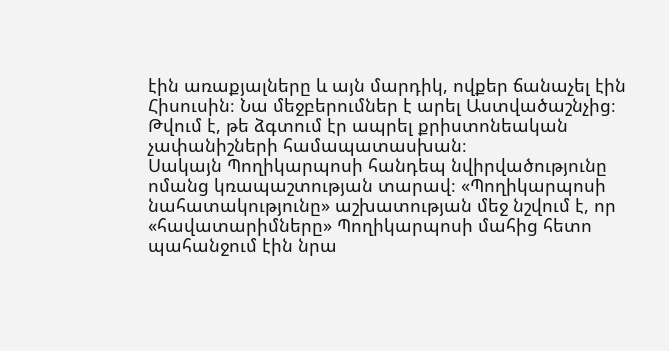էին առաքյալները և այն մարդիկ, ովքեր ճանաչել էին Հիսուսին։ Նա մեջբերումներ է արել Աստվածաշնչից։ Թվում է, թե ձգտում էր ապրել քրիստոնեական չափանիշների համապատասխան։
Սակայն Պողիկարպոսի հանդեպ նվիրվածությունը ոմանց կռապաշտության տարավ։ «Պողիկարպոսի նահատակությունը» աշխատության մեջ նշվում է, որ «հավատարիմները» Պողիկարպոսի մահից հետո պահանջում էին նրա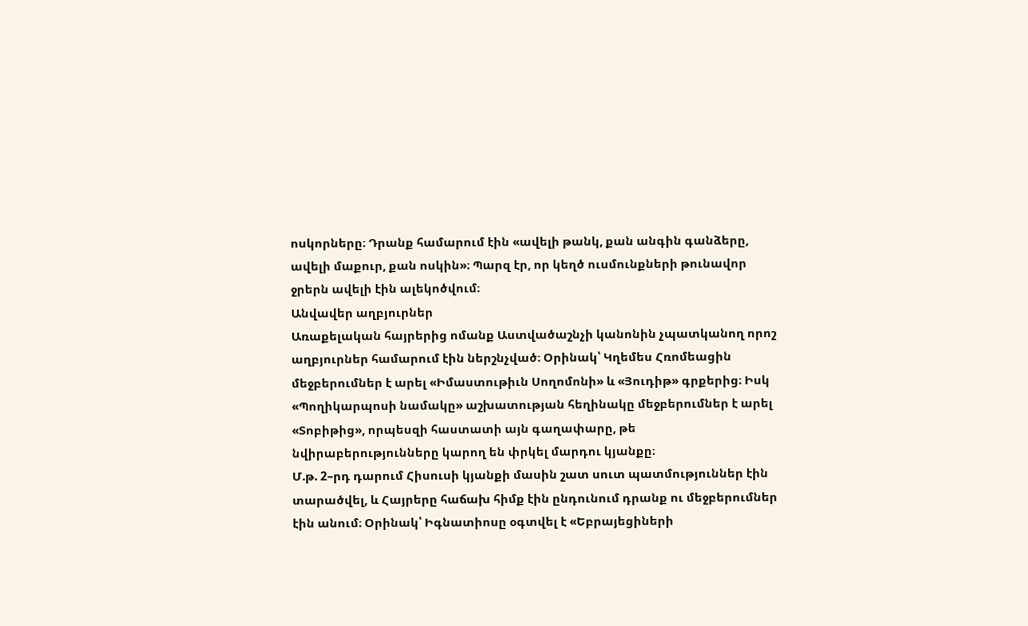ոսկորները։ Դրանք համարում էին «ավելի թանկ, քան անգին գանձերը, ավելի մաքուր, քան ոսկին»։ Պարզ էր, որ կեղծ ուսմունքների թունավոր ջրերն ավելի էին ալեկոծվում։
Անվավեր աղբյուրներ
Առաքելական հայրերից ոմանք Աստվածաշնչի կանոնին չպատկանող որոշ աղբյուրներ համարում էին ներշնչված։ Օրինակ՝ Կղեմես Հռոմեացին մեջբերումներ է արել «Իմաստութիւն Սողոմոնի» և «Յուդիթ» գրքերից։ Իսկ «Պողիկարպոսի նամակը» աշխատության հեղինակը մեջբերումներ է արել «Տոբիթից», որպեսզի հաստատի այն գաղափարը, թե նվիրաբերությունները կարող են փրկել մարդու կյանքը։
Մ.թ. 2–րդ դարում Հիսուսի կյանքի մասին շատ սուտ պատմություններ էին տարածվել, և Հայրերը հաճախ հիմք էին ընդունում դրանք ու մեջբերումներ էին անում։ Օրինակ՝ Իգնատիոսը օգտվել է «Եբրայեցիների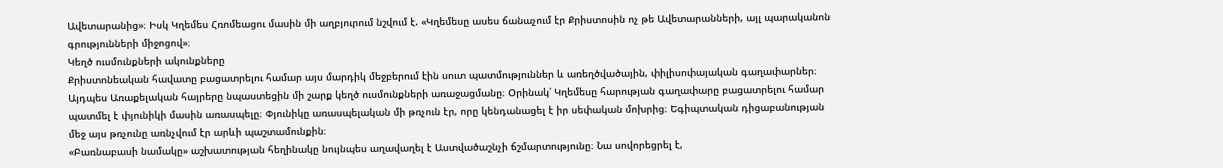Ավետարանից»։ Իսկ Կղեմես Հռոմեացու մասին մի աղբյուրում նշվում է. «Կղեմեսը ասես ճանաչում էր Քրիստոսին ոչ թե Ավետարանների, այլ պարականոն գրությունների միջոցով»։
Կեղծ ուսմունքների ակունքները
Քրիստոնեական հավատը բացատրելու համար այս մարդիկ մեջբերում էին սուտ պատմություններ և առեղծվածային, փիլիսոփայական գաղափարներ։ Այդպես Առաքելական հայրերը նպաստեցին մի շարք կեղծ ուսմունքների առաջացմանը։ Օրինակ՝ Կղեմեսը հարության գաղափարը բացատրելու համար պատմել է փյունիկի մասին առասպելը։ Փյունիկը առասպելական մի թռչուն էր, որը կենդանացել է իր սեփական մոխրից։ Եգիպտական դիցաբանության մեջ այս թռչունը առնչվում էր արևի պաշտամունքին։
«Բառնաբասի նամակը» աշխատության հեղինակը նույնպես աղավաղել է Աստվածաշնչի ճշմարտությունը։ Նա սովորեցրել է,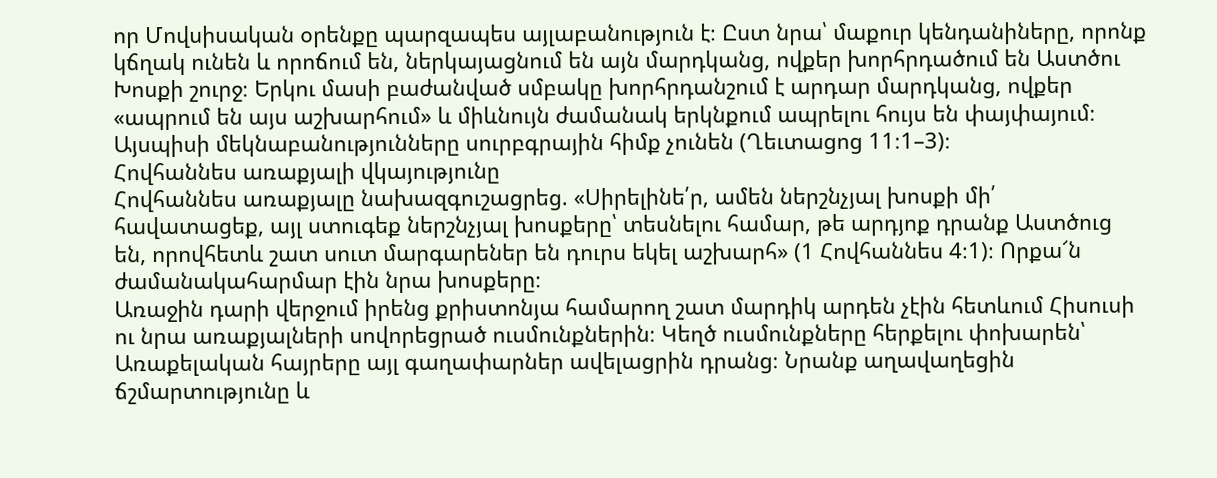որ Մովսիսական օրենքը պարզապես այլաբանություն է։ Ըստ նրա՝ մաքուր կենդանիները, որոնք կճղակ ունեն և որոճում են, ներկայացնում են այն մարդկանց, ովքեր խորհրդածում են Աստծու Խոսքի շուրջ։ Երկու մասի բաժանված սմբակը խորհրդանշում է արդար մարդկանց, ովքեր «ապրում են այս աշխարհում» և միևնույն ժամանակ երկնքում ապրելու հույս են փայփայում։ Այսպիսի մեկնաբանությունները սուրբգրային հիմք չունեն (Ղեւտացոց 11։1–3)։
Հովհաննես առաքյալի վկայությունը
Հովհաննես առաքյալը նախազգուշացրեց. «Սիրելինե՛ր, ամեն ներշնչյալ խոսքի մի՛ հավատացեք, այլ ստուգեք ներշնչյալ խոսքերը՝ տեսնելու համար, թե արդյոք դրանք Աստծուց են, որովհետև շատ սուտ մարգարեներ են դուրս եկել աշխարհ» (1 Հովհաննես 4։1)։ Որքա՜ն ժամանակահարմար էին նրա խոսքերը։
Առաջին դարի վերջում իրենց քրիստոնյա համարող շատ մարդիկ արդեն չէին հետևում Հիսուսի ու նրա առաքյալների սովորեցրած ուսմունքներին։ Կեղծ ուսմունքները հերքելու փոխարեն՝ Առաքելական հայրերը այլ գաղափարներ ավելացրին դրանց։ Նրանք աղավաղեցին ճշմարտությունը և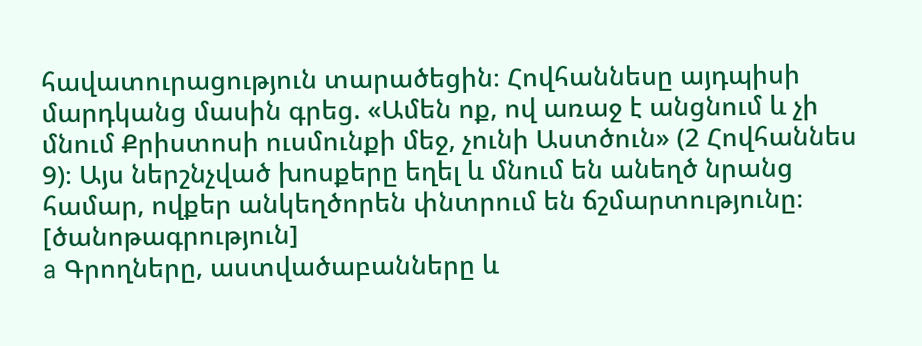հավատուրացություն տարածեցին։ Հովհաննեսը այդպիսի մարդկանց մասին գրեց. «Ամեն ոք, ով առաջ է անցնում և չի մնում Քրիստոսի ուսմունքի մեջ, չունի Աստծուն» (2 Հովհաննես 9)։ Այս ներշնչված խոսքերը եղել և մնում են անեղծ նրանց համար, ովքեր անկեղծորեն փնտրում են ճշմարտությունը։
[ծանոթագրություն]
a Գրողները, աստվածաբանները և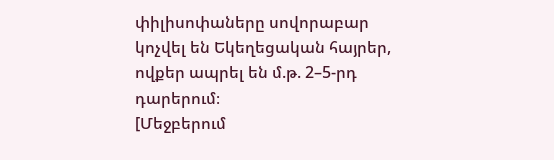փիլիսոփաները սովորաբար կոչվել են Եկեղեցական հայրեր, ովքեր ապրել են մ.թ. 2–5-րդ դարերում։
[Մեջբերում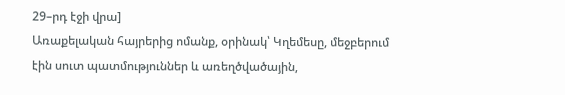29–րդ էջի վրա]
Առաքելական հայրերից ոմանք, օրինակ՝ Կղեմեսը, մեջբերում էին սուտ պատմություններ և առեղծվածային,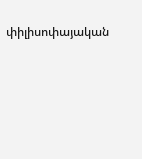փիլիսոփայական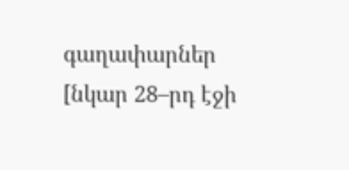գաղափարներ
[նկար 28–րդ էջի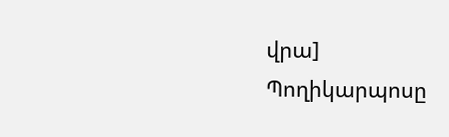վրա]
Պողիկարպոսը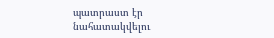պատրաստ էր նահատակվելու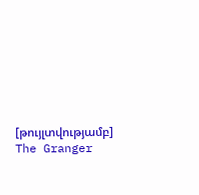[թույլտվությամբ]
The Granger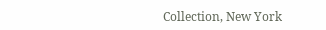Collection, New York